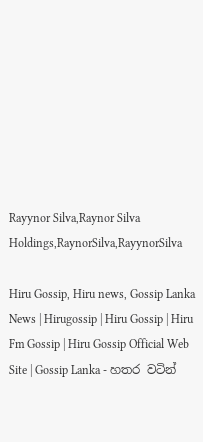Rayynor Silva,Raynor Silva Holdings,RaynorSilva,RayynorSilva

Hiru Gossip, Hiru news, Gossip Lanka News | Hirugossip | Hiru Gossip | Hiru Fm Gossip | Hiru Gossip Official Web Site | Gossip Lanka - හතර වටින්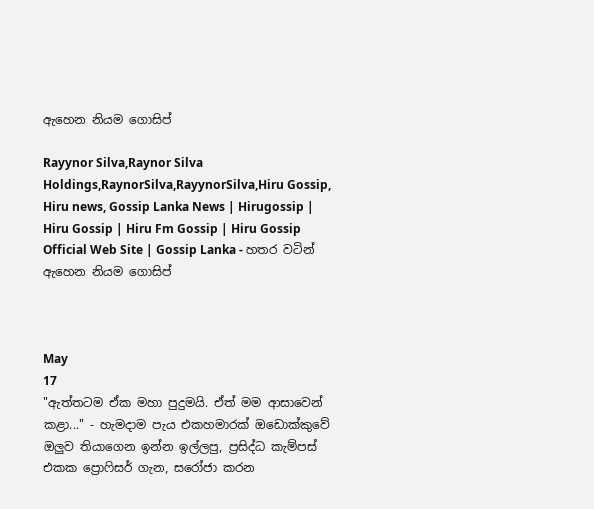ඇහෙන නියම ගොසිප්

Rayynor Silva,Raynor Silva Holdings,RaynorSilva,RayynorSilva,Hiru Gossip, Hiru news, Gossip Lanka News | Hirugossip | Hiru Gossip | Hiru Fm Gossip | Hiru Gossip Official Web Site | Gossip Lanka - හතර වටින් ඇහෙන නියම ගොසිප්



May
17
"ඇත්තටම ඒක මහා පුදුමයි. ඒත් මම ආසාවෙන් කළා..." - හැමදාම පැය එකහමාරක් ඔඩොක්කුවේ ඔලුව තියාගෙන ඉන්න ඉල්ලපු, ප්‍රසිද්ධ කැම්පස් එකක ප්‍රොෆිසර් ගැන, සරෝජා කරන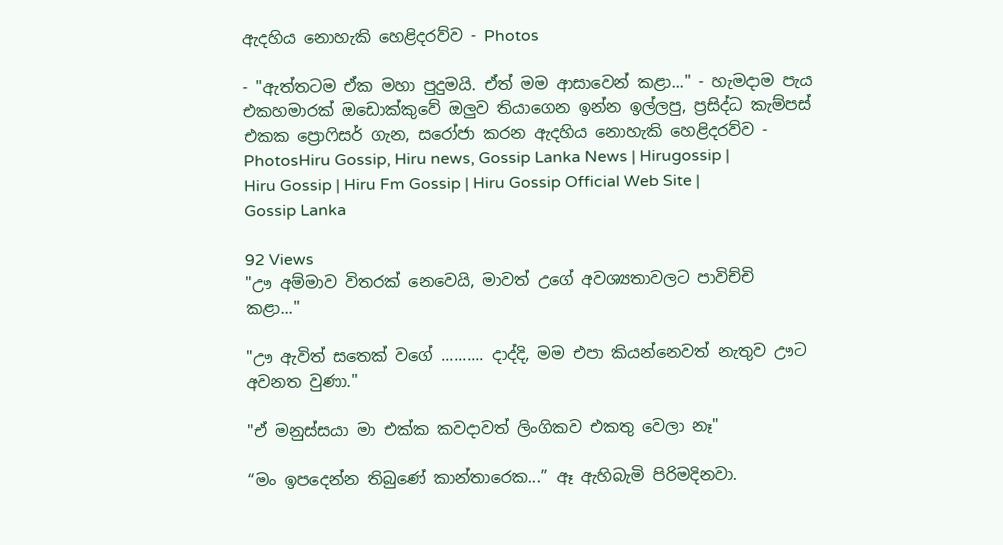ඇදහිය නොහැකි හෙළිදරව්ව - Photos

- "ඇත්තටම ඒක මහා පුදුමයි. ඒත් මම ආසාවෙන් කළා..." - හැමදාම පැය එකහමාරක් ඔඩොක්කුවේ ඔලුව තියාගෙන ඉන්න ඉල්ලපු, ප්‍රසිද්ධ කැම්පස් එකක ප්‍රොෆිසර් ගැන, සරෝජා කරන ඇදහිය නොහැකි හෙළිදරව්ව - PhotosHiru Gossip, Hiru news, Gossip Lanka News | Hirugossip | Hiru Gossip | Hiru Fm Gossip | Hiru Gossip Official Web Site | Gossip Lanka

92 Views
"ඌ අම්මාව විතරක් නෙවෙයි, මාවත් උගේ අවශ්‍යතාවලට පාවිච්චි කළා..."

"ඌ ඇවිත් සතෙක් වගේ .......... දාද්දි, මම එපා කියන්නෙවත් නැතුව ඌට අවනත වුණා."

"ඒ මනුස්සයා මා එක්ක කවදාවත් ලිංගිකව එකතු වෙලා නෑ"

“මං ඉපදෙන්න තිබුණේ කාන්තාරෙක...” ඈ ඇහිබැමි පිරිමදිනවා.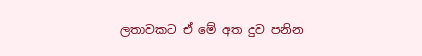ලතාවකට ඒ මේ අත දුව පනින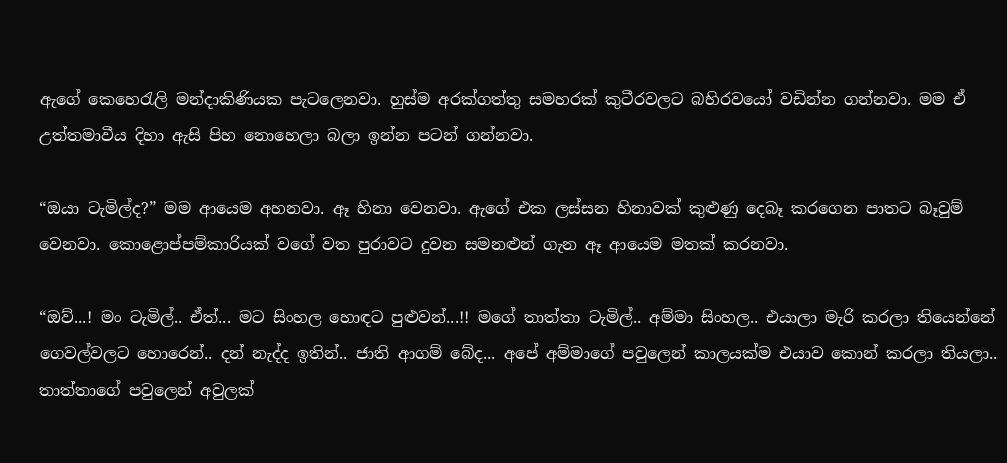ඇගේ කෙහෙරැලි මන්දාකිණියක පැටලෙනවා. හුස්ම අරක්ගත්තු සමහරක් කුටීරවලට බහිරවයෝ වඩින්න ගන්නවා. මම ඒ උත්තමාවීය දිහා ඇසි පිහ නොහෙලා බලා ඉන්න පටන් ගන්නවා.

“ඔයා ටැමිල්ද?” මම ආයෙම අහනවා. ඈ හිනා වෙනවා. ඇගේ එක ලස්සන හිනාවක් කුළුණු දෙබෑ කරගෙන පාතට බෑවුම් වෙනවා. කොළොප්පම්කාරියක් වගේ වත පුරාවට දුවන සමනළුන් ගැන ඈ ආයෙම මතක් කරනවා.

“ඔව්...! මං ටැමිල්.. ඒත්... මට සිංහල හොඳට පුළුවන්...!! මගේ තාත්තා ටැමිල්.. අම්මා සිංහල.. එයාලා මැරි කරලා තියෙන්නේ ගෙවල්වලට හොරෙන්.. දන් නැද්ද ඉතින්.. ජාති ආගම් බේද... අපේ අම්මාගේ පවුලෙන් කාලයක්ම එයාව කොන් කරලා තියලා.. තාත්තාගේ පවුලෙන් අවුලක්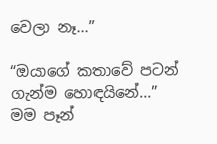වෙලා නෑ...”

“ඔයාගේ කතාවේ පටන් ගැන්ම හොඳයිනේ...” මම පෑන්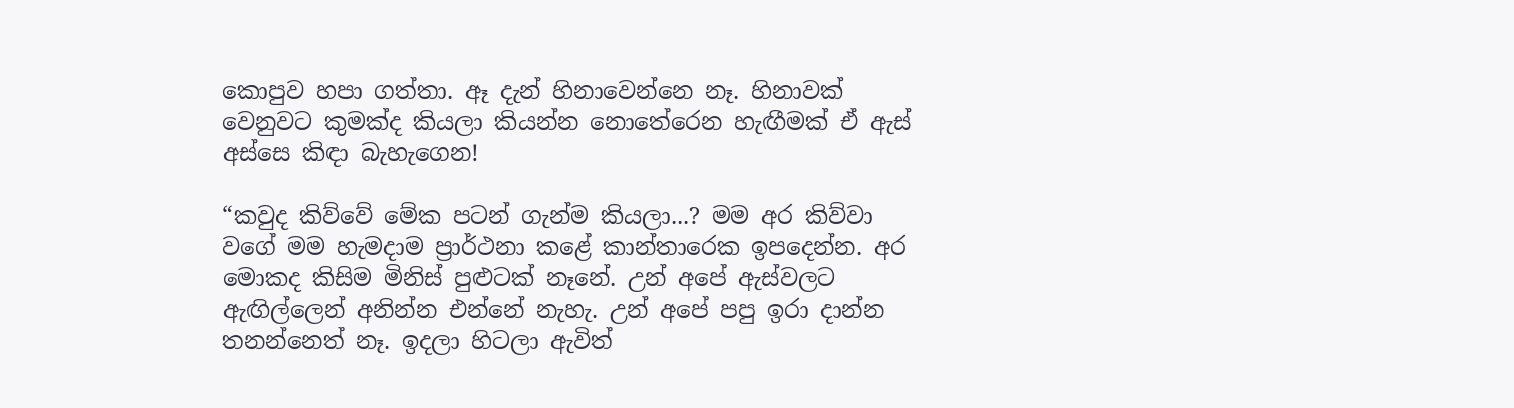කොපුව හපා ගත්තා. ඈ දැන් හිනාවෙන්නෙ නෑ. හිනාවක් වෙනුවට කුමක්ද කියලා කියන්න නොතේරෙන හැඟීමක් ඒ ඇස් අස්සෙ කිඳා බැහැගෙන!

“කවුද කිව්වේ මේක පටන් ගැන්ම කියලා...? මම අර කිව්වා වගේ මම හැමදාම ප්‍රාර්ථනා කළේ කාන්තාරෙක ඉපදෙන්න. අර මොකද කිසිම මිනිස් පුළුටක් නෑනේ. උන් අපේ ඇස්වලට ඇඟිල්ලෙන් අනින්න එන්නේ නැහැ. උන් අපේ පපු ඉරා දාන්න තනන්නෙත් නෑ. ඉදලා හිටලා ඇවිත්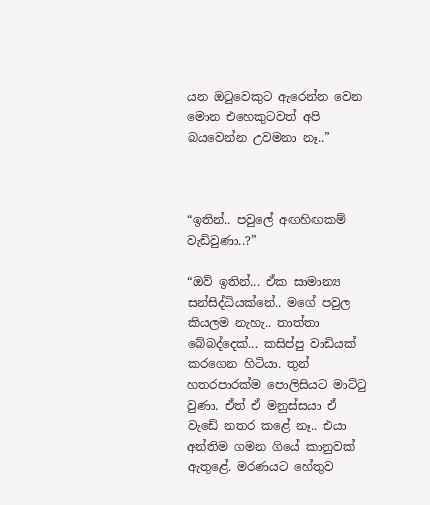යන ඔටුවෙකුට ඇරෙන්න වෙන මොන එහෙකුටවත් අපි බයවෙන්න උවමනා නෑ..”



“ඉතින්.. පවුලේ අඟහිඟකම් වැඩිවුණා..?”

“ඔව් ඉතින්... ඒක සාමාන්‍ය සන්සිද්ධියක්නේ.. මගේ පවුල කියලම නැහැ.. තාත්තා බේබද්දෙක්... කසිප්පු වාඩියක් කරගෙන හිටියා. තුන් හතරපාරක්ම පොලිසියට මාට්ටු වුණා. ඒත් ඒ මනුස්සයා ඒ වැඩේ නතර කළේ නෑ.. එයා අන්තිම ගමන ගියේ කානුවක් ඇතුළේ. මරණයට හේතුව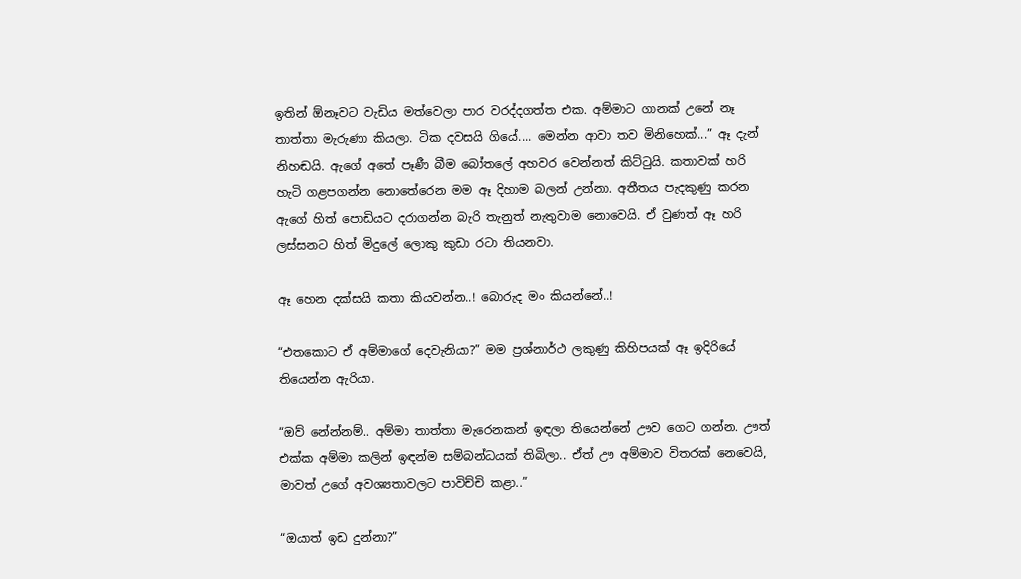ඉතින් ඕනෑවට වැඩිය මත්වෙලා පාර වරද්දගත්ත එක. අම්මාට ගානක් උනේ නෑ තාත්තා මැරුණා කියලා. ටික දවසයි ගියේ.... මෙන්න ආවා තව මිනිහෙක්...” ඈ දැන් නිහඬයි. ඇගේ අතේ පෑණී බීම බෝතලේ අහවර වෙන්නත් කිට්ටුයි. කතාවක් හරි හැටි ගළපගන්න නොතේරෙන මම ඈ දිහාම බලන් උන්නා. අතීතය පැදකුණු කරන ඇගේ හිත් පොඩියට දරාගන්න බැරි තැනුත් නැතුවාම නොවෙයි. ඒ වුණත් ඈ හරි ලස්සනට හිත් මිදුලේ ලොකු කුඩා රටා තියනවා.

ඈ හෙන දක්සයි කතා කියවන්න..! බොරුද මං කියන්නේ..!

“එතකොට ඒ අම්මාගේ දෙවැනියා?” මම ප්‍රශ්නාර්ථ ලකුණු කිහිපයක් ඈ ඉදිරියේ තියෙන්න ඇරියා.

“ඔව් නේන්නම්.. අම්මා තාත්තා මැරෙනකන් ඉඳලා තියෙන්නේ ඌව ගෙට ගන්න. ඌත් එක්ක අම්මා කලින් ඉඳන්ම සම්බන්ධයක් තිබිලා.. ඒත් ඌ අම්මාව විතරක් නෙවෙයි, මාවත් උගේ අවශ්‍යතාවලට පාවිච්චි කළා..”

“ඔයාත් ඉඩ දුන්නා?”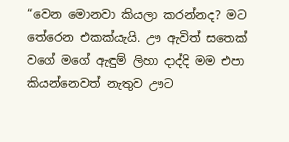“වෙන මොනවා කියලා කරන්නද? මට තේරෙන එකක්යැයි. ඌ ඇවිත් සතෙක් වගේ මගේ ඇඳුම් ලිහා දාද්දි මම එපා කියන්නෙවත් නැතුව ඌට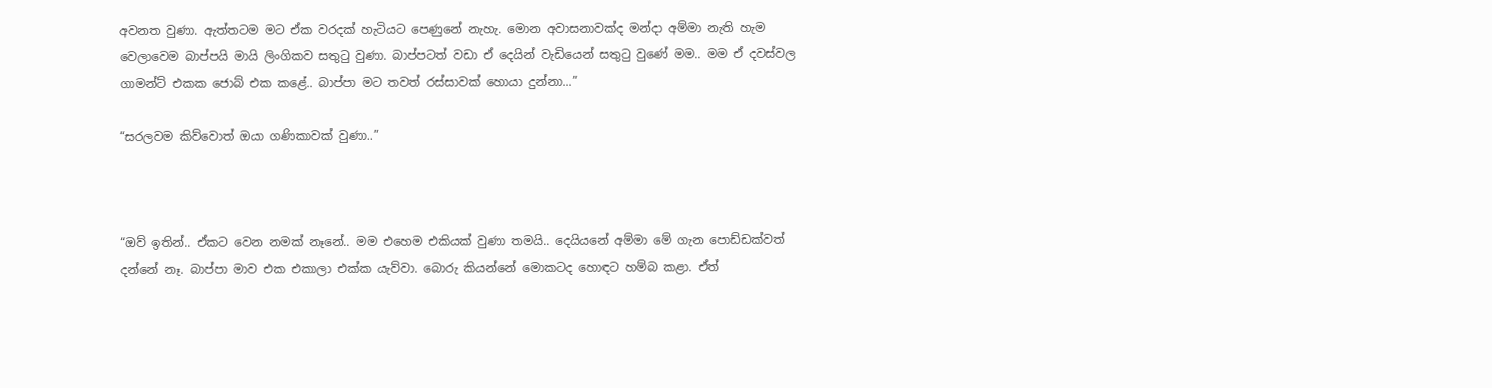අවනත වුණා. ඇත්තටම මට ඒක වරදක් හැටියට පෙණුනේ නැහැ. මොන අවාසනාවක්ද මන්දා අම්මා නැති හැම වෙලාවෙම බාප්පයි මායි ලිංගිකව සතුටු වුණා. බාප්පටත් වඩා ඒ දෙයින් වැඩියෙන් සතුටු වුණේ මම.. මම ඒ දවස්වල ගාමන්ට් එකක ජොබ් එක කළේ.. බාප්පා මට තවත් රස්සාවක් හොයා දුන්නා...”

“සරලවම කිව්වොත් ඔයා ගණිකාවක් වුණා..”



“ඔව් ඉතින්.. ඒකට වෙන නමක් නෑනේ.. මම එහෙම එකියක් වුණා තමයි.. දෙයියනේ අම්මා මේ ගැන පොඩ්ඩක්වත් දන්නේ නෑ. බාප්පා මාව එක එකාලා එක්ක යැව්වා. බොරු කියන්නේ මොකටද හොඳට හම්බ කළා. ඒත්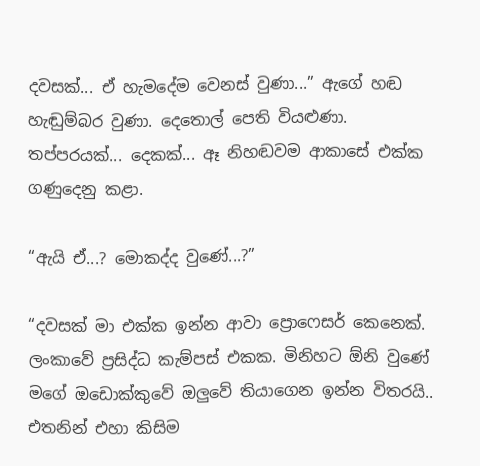දවසක්... ඒ හැමදේම වෙනස් වුණා...” ඇගේ හඬ හැඬුම්බර වුණා. දෙතොල් පෙති වියළුණා. තප්පරයක්... දෙකක්... ඈ නිහඬවම ආකාසේ එක්ක ගණුදෙනු කළා.

“ඇයි ඒ...? මොකද්ද වුණේ...?”

“දවසක් මා එක්ක ඉන්න ආවා ප්‍රොෆෙසර් කෙනෙක්. ලංකාවේ ප්‍රසිද්ධ කැම්පස් එකක. මිනිහට ඕනි වුණේ මගේ ඔඩොක්කුවේ ඔලුවේ තියාගෙන ඉන්න විතරයි.. එතනින් එහා කිසිම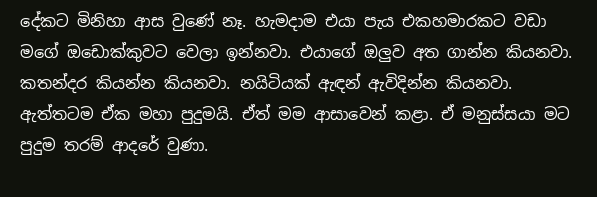දේකට මිනිහා ආස වුණේ නෑ. හැමදාම එයා පැය එකහමාරකට වඩා මගේ ඔඩොක්කුවට වෙලා ඉන්නවා. එයාගේ ඔලුව අත ගාන්න කියනවා. කතන්දර කියන්න කියනවා. නයිටියක් ඇඳන් ඇවිදින්න කියනවා. ඇත්තටම ඒක මහා පුදුමයි. ඒත් මම ආසාවෙන් කළා. ඒ මනුස්සයා මට පුදුම තරම් ආදරේ වුණා.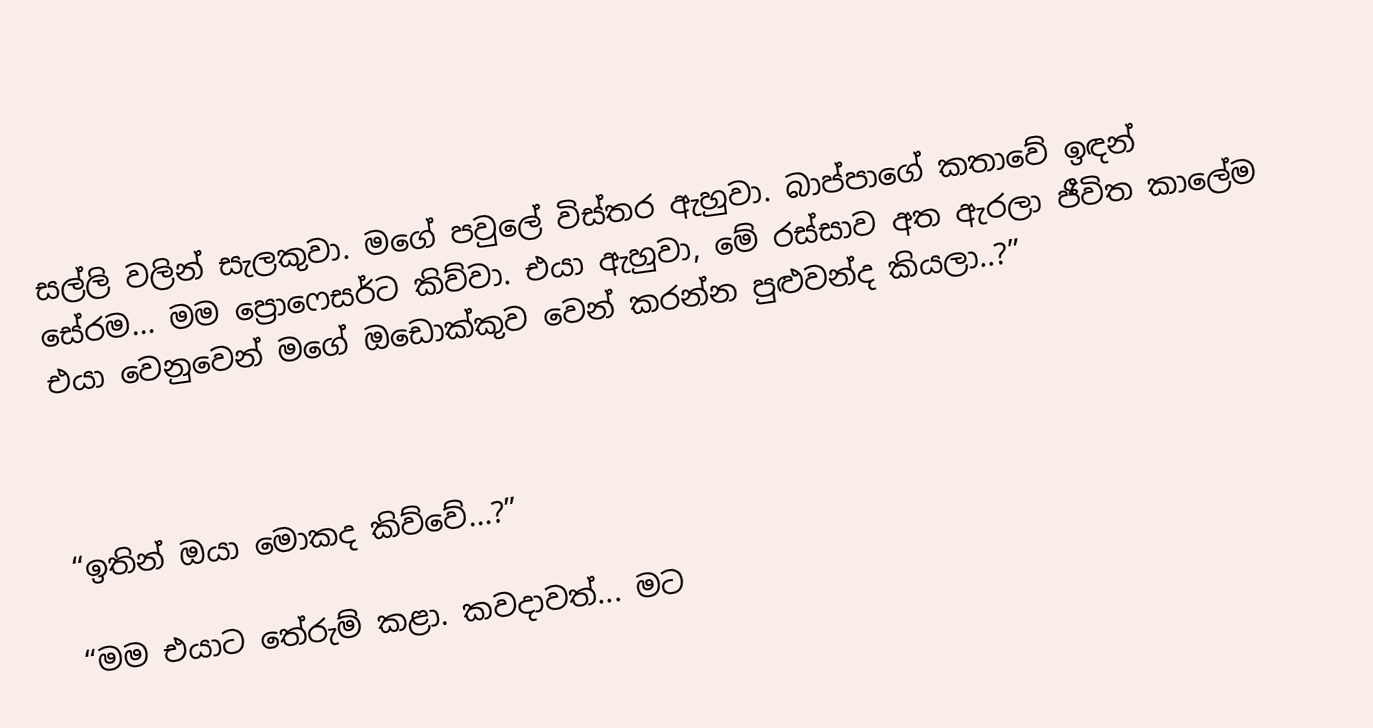සල්ලි වලින් සැලකුවා. මගේ පවුලේ විස්තර ඇහුවා. බාප්පාගේ කතාවේ ඉඳන් සේරම... මම ප්‍රොෆෙසර්ට කිව්වා. එයා ඇහුවා, මේ රස්සාව අත ඇරලා ජීවිත කාලේම එයා වෙනුවෙන් මගේ ඔඩොක්කුව වෙන් කරන්න පුළුවන්ද කියලා..?”



“ඉතින් ඔයා මොකද කිව්වේ...?”

“මම එයාට තේරුම් කළා. කවදාවත්... මට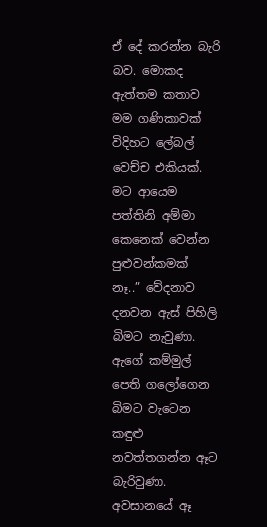ඒ දේ කරන්න බැරි බව. මොකද ඇත්තම කතාව මම ගණිකාවක් විදිහට ලේබල් වෙච්ච එකියක්. මට ආයෙම පත්තිනි අම්මා කෙනෙක් වෙන්න පුළුවන්කමක් නෑ..” වේදනාව දනවන ඇස් පිහිලි බිමට නැවුණා. ඇගේ කම්මුල් පෙති ගලෝගෙන බිමට වැටෙන කඳුළු නවත්තගන්න ඈට බැරිවුණා. අවසානයේ ඈ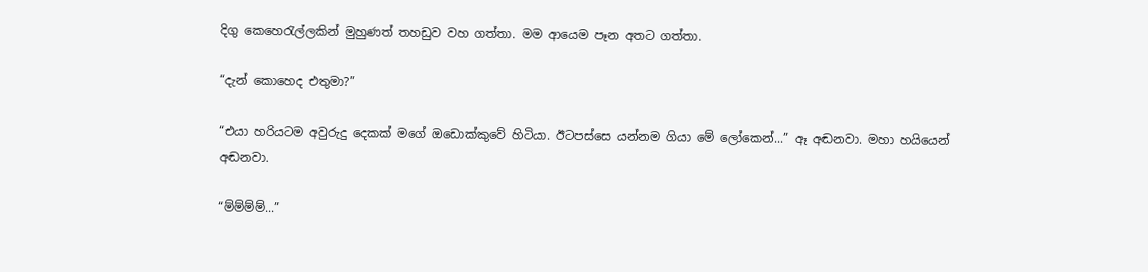දිගු කෙහෙරැල්ලකින් මුහුණත් තහඩුව වහ ගත්තා. මම ආයෙම පෑන අතට ගත්තා.

“දැන් කොහෙද එතුමා?”

“එයා හරියටම අවුරුදු දෙකක් මගේ ඔඩොක්කුවේ හිටියා. ඊටපස්සෙ යන්නම ගියා මේ ලෝකෙන්...” ඈ අඬනවා. මහා හයියෙන් අඬනවා.

“ම්ම්ම්ම්...”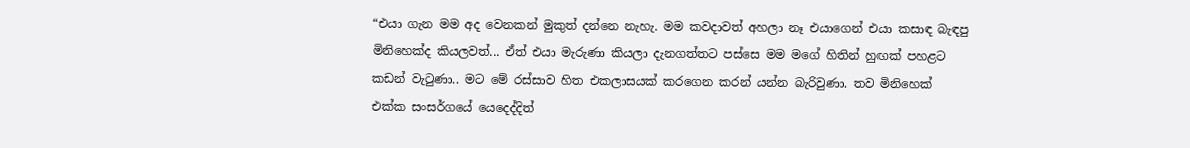“එයා ගැන මම අද වෙනකන් මුකුත් දන්නෙ නැහැ. මම කවදාවත් අහලා නෑ එයාගෙන් එයා කසාඳ බැඳපු මිනිහෙක්ද කියලවත්... ඒත් එයා මැරුණා කියලා දැනගත්තට පස්සෙ මම මගේ හිතින් හුඟක් පහළට කඩන් වැටුණා.. මට මේ රස්සාව හිත එකලාසයක් කරගෙන කරන් යන්න බැරිවුණා. තව මිනිහෙක් එක්ක සංසර්ගයේ යෙදෙද්දිත්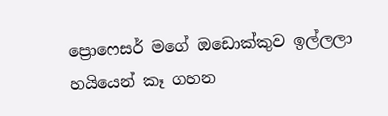ප්‍රොෆෙසර් මගේ ඔඩොක්කුව ඉල්ලලා හයියෙන් කෑ ගහන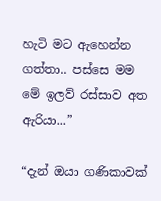හැටි මට ඇහෙන්න ගත්තා.. පස්සෙ මම මේ ඉලව් රස්සාව අත ඇරියා...”

“දැන් ඔයා ගණිකාවක්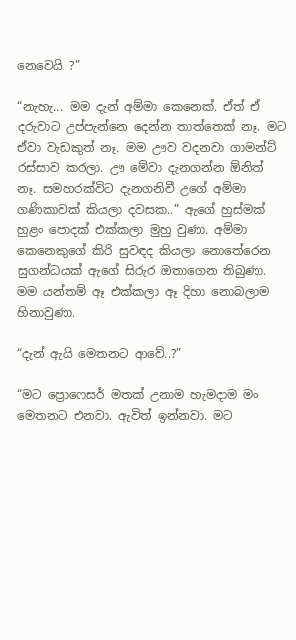නෙවෙයි ?”

“නැහැ... මම දැන් අම්මා කෙනෙක්. ඒත් ඒ දරුවාට උප්පැන්නෙ දෙන්න තාත්තෙක් නෑ. මට ඒවා වැඩකුත් නෑ. මම ඌව වදනවා ගාමන්ට් රස්සාව කරලා. ඌ මේවා දැනගන්න ඕනිත් නෑ. සමහරක්විට දැනගනිවී උගේ අම්මා ගණිකාවක් කියලා දවසක..” ඇගේ හුස්මක් හුළං පොදක් එක්කලා මුහු වුණා. අම්මා කෙනෙකුගේ කිරි සුවඳද කියලා නොතේරෙන සුගන්ධයක් ඇගේ සිරුර ඔතාගෙන තිබුණා. මම යන්තම් ඈ එක්කලා ඈ දිහා නොබලාම හිනාවුණා.

“දැන් ඇයි මෙතනට ආවේ..?”

“මට ප්‍රොෆෙසර් මතක් උනාම හැමදාම මං මෙතනට එනවා. ඇවිත් ඉන්නවා. මට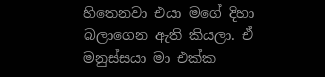හිතෙනවා එයා මගේ දිහා බලාගෙන ඇති කියලා. ඒ මනුස්සයා මා එක්ක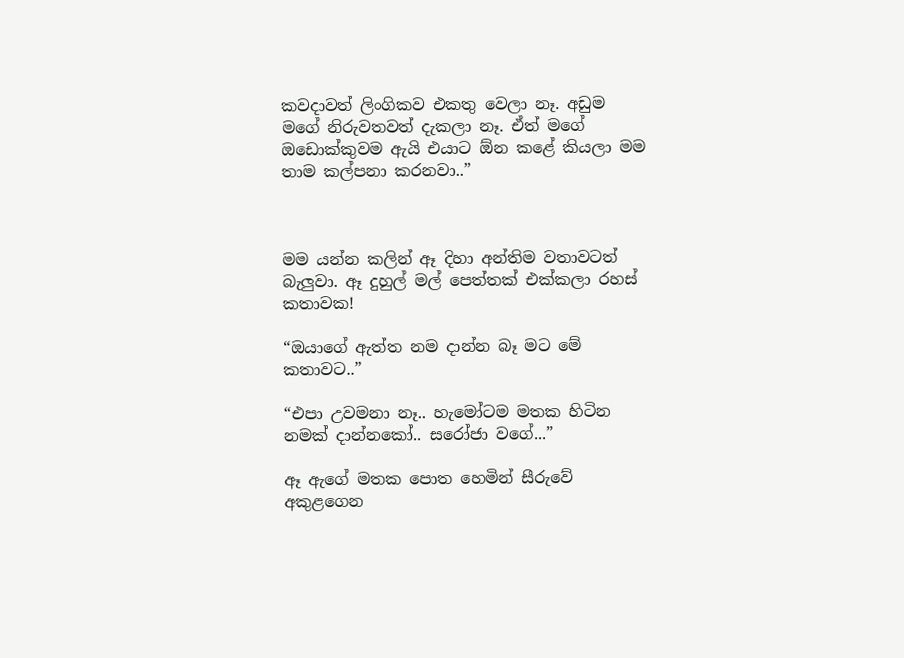කවදාවත් ලිංගිකව එකතු වෙලා නෑ. අඩුම මගේ නිරුවතවත් දැකලා නෑ. ඒත් මගේ ඔඩොක්කුවම ඇයි එයාට ඕන කළේ කියලා මම තාම කල්පනා කරනවා..”



මම යන්න කලින් ඈ දිහා අන්තිම වතාවටත් බැලුවා. ඈ දුහුල් මල් පෙත්තක් එක්කලා රහස් කතාවක!

“ඔයාගේ ඇත්ත නම දාන්න බෑ මට මේ කතාවට..”

“එපා උවමනා නෑ.. හැමෝටම මතක හිටින නමක් දාන්නකෝ.. සරෝජා වගේ...”

ඈ ඇගේ මතක පොත හෙමින් සීරුවේ අකුළගෙන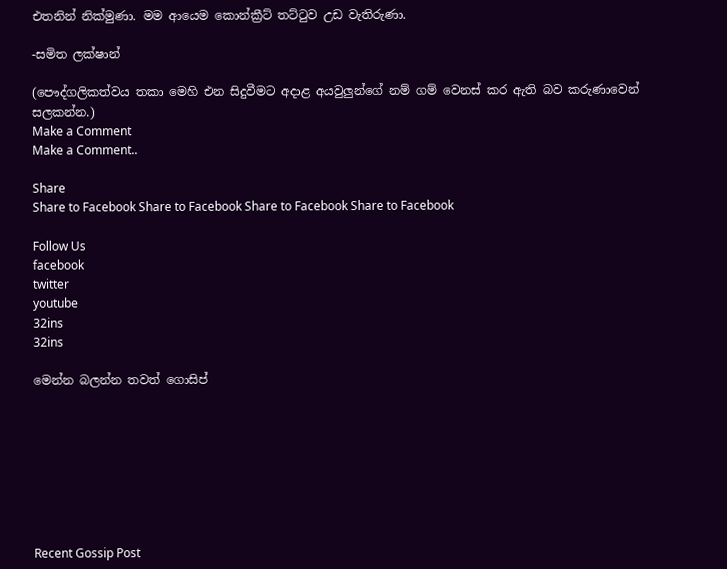එතනින් නික්මුණා. මම ආයෙම කොන්ක්‍රීට් තට්ටුව උඩ වැතිරුණා.

-සමිත ලක්ෂාන්

(පෞද්ගලිකත්වය තකා මෙහි එන සිදුවීමට අදාළ අයවුලුන්ගේ නම් ගම් වෙනස් කර ඇති බව කරුණාවෙන් සලකන්න.)
Make a Comment
Make a Comment..

Share
Share to Facebook Share to Facebook Share to Facebook Share to Facebook

Follow Us
facebook
twitter
youtube
32ins
32ins

මෙන්න බලන්න තවත් ගොසිප්








Recent Gossip Post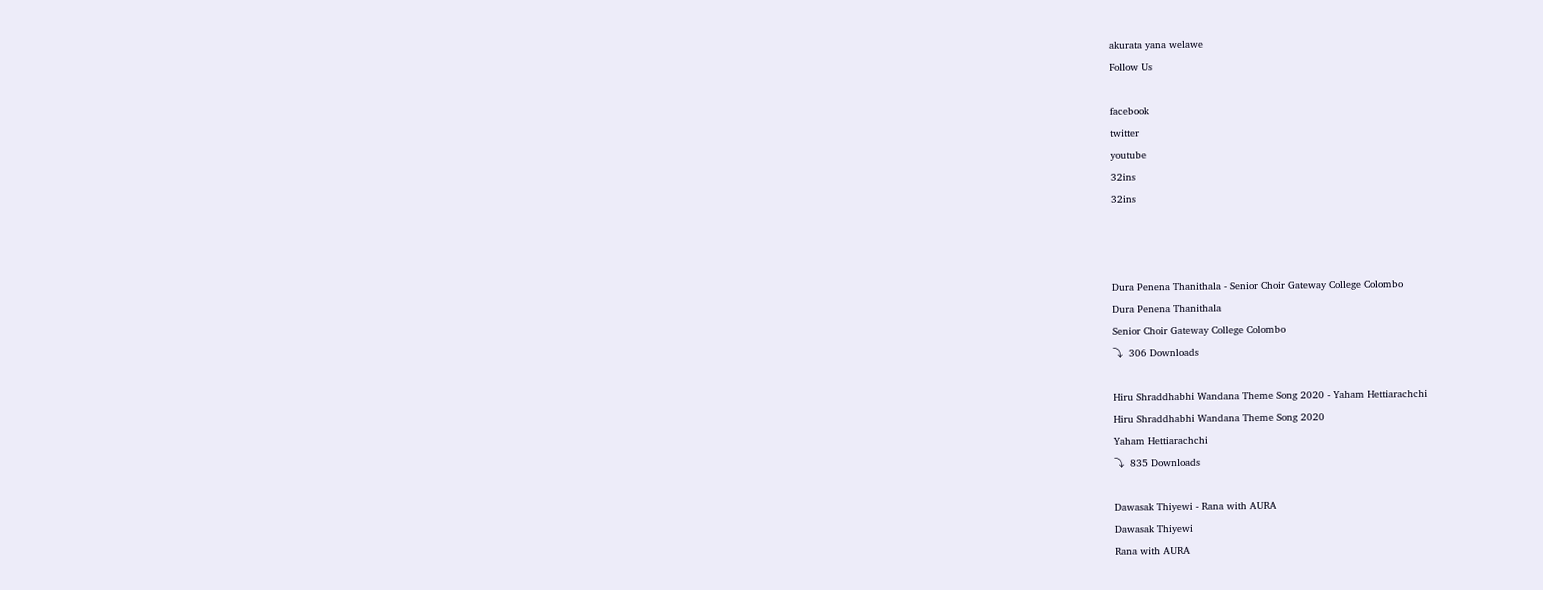akurata yana welawe
Follow Us

facebook
twitter
youtube
32ins
32ins



Dura Penena Thanithala - Senior Choir Gateway College Colombo
Dura Penena Thanithala
Senior Choir Gateway College Colombo
⤵  306 Downloads

Hiru Shraddhabhi Wandana Theme Song 2020 - Yaham Hettiarachchi
Hiru Shraddhabhi Wandana Theme Song 2020
Yaham Hettiarachchi
⤵  835 Downloads

Dawasak Thiyewi - Rana with AURA
Dawasak Thiyewi
Rana with AURA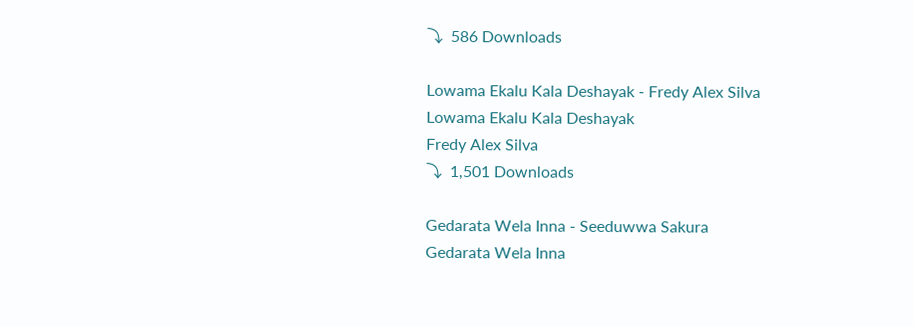⤵  586 Downloads

Lowama Ekalu Kala Deshayak - Fredy Alex Silva
Lowama Ekalu Kala Deshayak
Fredy Alex Silva
⤵  1,501 Downloads

Gedarata Wela Inna - Seeduwwa Sakura
Gedarata Wela Inna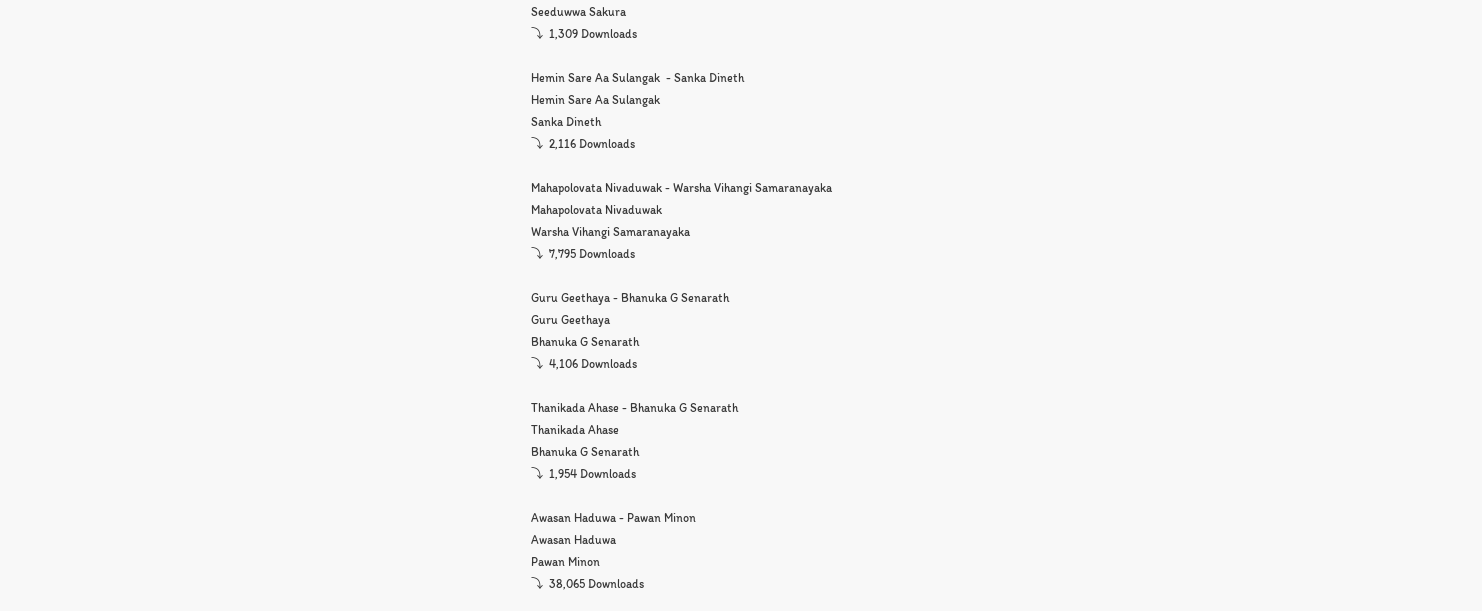Seeduwwa Sakura
⤵  1,309 Downloads

Hemin Sare Aa Sulangak  - Sanka Dineth
Hemin Sare Aa Sulangak
Sanka Dineth
⤵  2,116 Downloads

Mahapolovata Nivaduwak - Warsha Vihangi Samaranayaka
Mahapolovata Nivaduwak
Warsha Vihangi Samaranayaka
⤵  7,795 Downloads

Guru Geethaya - Bhanuka G Senarath
Guru Geethaya
Bhanuka G Senarath
⤵  4,106 Downloads

Thanikada Ahase - Bhanuka G Senarath
Thanikada Ahase
Bhanuka G Senarath
⤵  1,954 Downloads

Awasan Haduwa - Pawan Minon
Awasan Haduwa
Pawan Minon
⤵  38,065 Downloads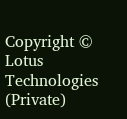Copyright © Lotus Technologies (Private)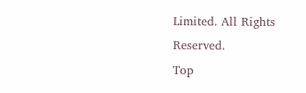Limited. All Rights Reserved.
Top